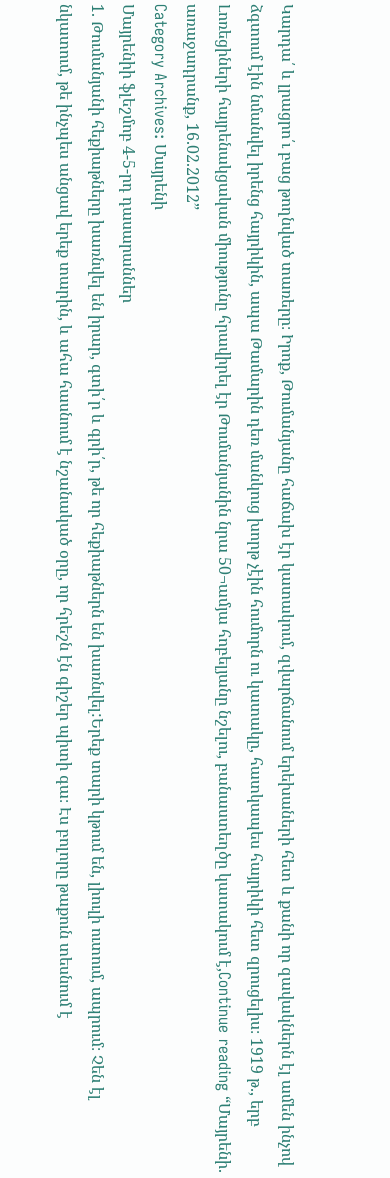Կարդա՛ և լրացրո՛ւ բաց թողնված տառերը։ Իրոք, Թումանյանը հաճախ էր կատակում, զվարճանում երեխաների հետ և քանի որ զավակներն էլ ամեն ինչով ձգտում էին նմանվել իրենց հայրիկին, ապա Թամարին դեռ մանկուց խորթ չէին հումորն ու կատակը, հատկապես հայրիկի հետ զրուցելիս։ 1919 թ., երբ Լոռեցիների հայրենակցական միությունը հրավիրել էր Թումանյանին նրա 50¬ամյա հոբելյանը նշելու, բանաստեղծը կատակում է,Continue reading “Մայրենի. առաջադրանք, 16.02.2012”
Category Archives: Մայրենի
Մայրենիի ֆլեշմոբ 4-5-րդ դասարաններ
1. Թումանյանի հեքիաթները խառնվել են իրար, գտի՛ր և գրի՛ր, թե որ հեքիաթներն են խառնվել:Երեք տարի կթում են, լիուլի ուտում, ապրում։ Չեն էլ նկատում, թե ինչպես անցավ երեք տարին, և ահա հասնում է նշանակած օրը, որ հրեշն էն գիշեր պիտի գա։ Էս բոլորը թաքուն տեսնում է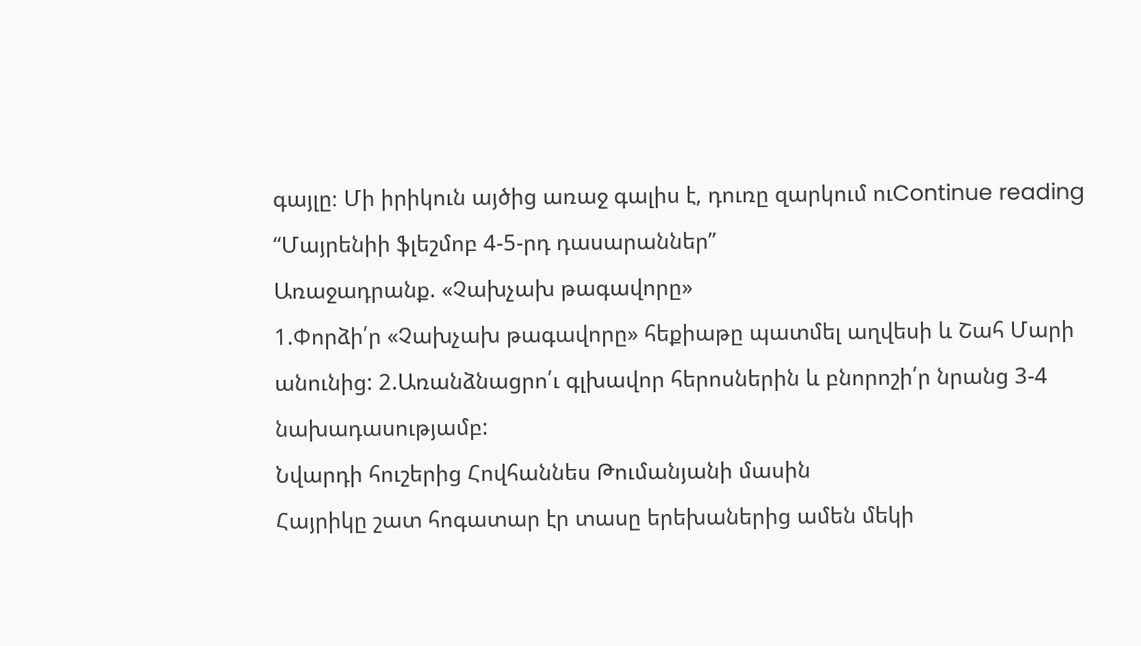գայլը։ Մի իրիկուն այծից առաջ գալիս է, դուռը զարկում ուContinue reading “Մայրենիի ֆլեշմոբ 4-5-րդ դասարաններ”
Առաջադրանք. «Չախչախ թագավորը»
1.Փորձի՛ր «Չախչախ թագավորը» հեքիաթը պատմել աղվեսի և Շահ Մարի անունից: 2.Առանձնացրո՛ւ գլխավոր հերոսներին և բնորոշի՛ր նրանց 3-4 նախադասությամբ:
Նվարդի հուշերից Հովհաննես Թումանյանի մասին
Հայրիկը շատ հոգատար էր տասը երեխաներից ամեն մեկի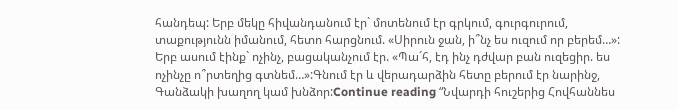հանդեպ: Երբ մեկը հիվանդանում էր` մոտենում էր գրկում, գուրգուրում, տաքությունն իմանում, հետո հարցնում. «Սիրուն ջան, ի՞նչ ես ուզում որ բերեմ…»: Երբ ասում էինք` ոչինչ, բացականչում էր. «Պա´հ, էդ ինչ դժվար բան ուզեցիր. ես ոչինչը ո՞րտեղից գտնեմ…»:Գնում էր և վերադարձին հետը բերում էր նարինջ, Գանձակի խաղող կամ խնձոր:Continue reading “Նվարդի հուշերից Հովհաննես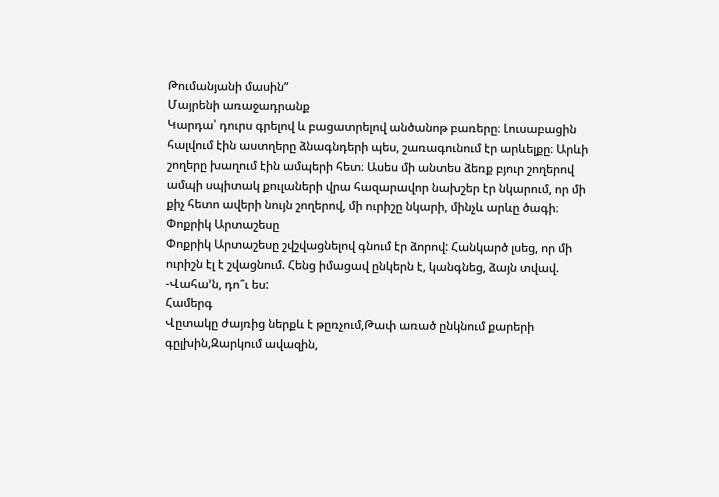Թումանյանի մասին”
Մայրենի առաջադրանք
Կարդա՝ դուրս գրելով և բացատրելով անծանոթ բառերը։ Լուսաբացին հալվում էին աստղերը ձնագնդերի պես, շառագունում էր արևելքը։ Արևի շողերը խաղում էին ամպերի հետ։ Ասես մի անտես ձեռք բյուր շողերով ամպի սպիտակ քուլաների վրա հազարավոր նախշեր էր նկարում, որ մի քիչ հետո ավերի նույն շողերով, մի ուրիշը նկարի, մինչև արևը ծագի։
Փոքրիկ Արտաշեսը
Փոքրիկ Արտաշեսը շվշվացնելով գնում էր ձորով: Հանկարծ լսեց, որ մի ուրիշն էլ է շվացնում. Հենց իմացավ ընկերն է, կանգնեց, ձայն տվավ. -Վահա’ն, դո՞ւ ես:
Համերգ
Վըտակը ժայռից ներքև է թըռչում,Թափ առած ընկնում քարերի գըլխին,Զարկում ավազին,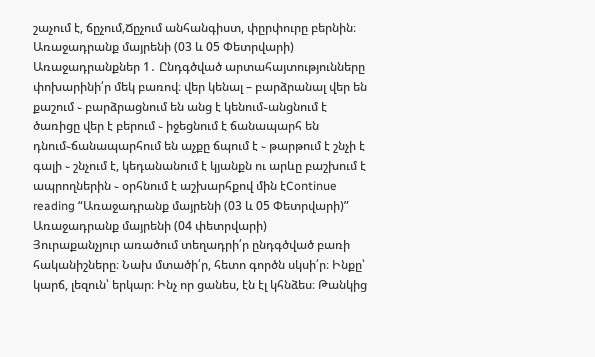շաչում է, ճըչում,Ճըչում անհանգիստ, փըրփուրը բերնին։
Առաջադրանք մայրենի (03 և 05 Փետրվարի)
Առաջադրանքներ 1․ Ընդգծված արտահայտությունները փոխարինի՛ր մեկ բառով։ վեր կենալ – բարձրանալ վեր են քաշում ֊ բարձրացնում են անց է կենում֊անցնում է ծառիցը վեր է բերում ֊ իջեցնում է ճանապարհ են դնում֊ճանապարհում են աչքը ճպում է ֊ թարթում է շնչի է գալի ֊ շնչում է, կեդանանում է կյանքն ու արևը բաշխում է ապրողներին ֊ օրհնում է աշխարհքով մին էContinue reading “Առաջադրանք մայրենի (03 և 05 Փետրվարի)”
Առաջադրանք մայրենի (04 փետրվարի)
Յուրաքանչյուր առածում տեղադրի՛ր ընդգծված բառի հականիշները։ Նախ մտածի՛ր, հետո գործն սկսի՛ր։ Ինքը՝ կարճ, լեզուն՝ երկար։ Ինչ որ ցանես, էն էլ կհնձես։ Թանկից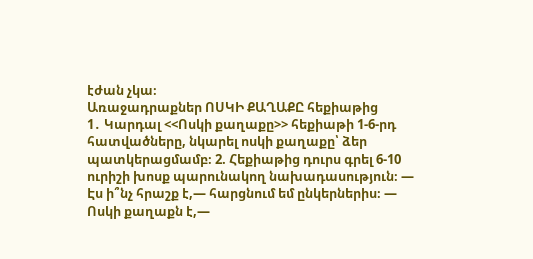էժան չկա։
Առաջադրաքներ ՈՍԿԻ ՔԱՂԱՔԸ հեքիաթից
1․ Կարդալ <<Ոսկի քաղաքը>> հեքիաթի 1-6-րդ հատվածները, նկարել ոսկի քաղաքը՝ ձեր պատկերացմամբ։ 2. Հեքիաթից դուրս գրել 6-10 ուրիշի խոսք պարունակող նախադասություն։ — Էս ի՞նչ հրաշք է,— հարցնում եմ ընկերներիս։ — Ոսկի քաղաքն է,—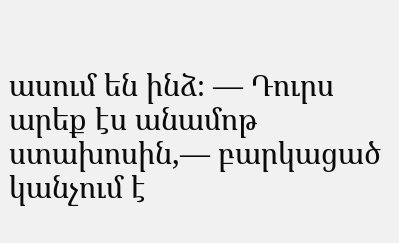ասում են ինձ։ — Դուրս արեք էս անամոթ ստախոսին,— բարկացած կանչում է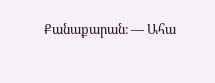Քանաքարան։ — Ահա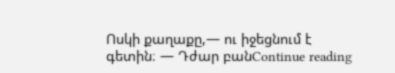Ոսկի քաղաքը,— ու իջեցնում է գետին։ — Դժար բանContinue reading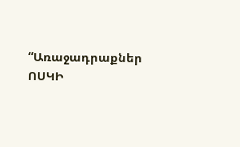“Առաջադրաքներ ՈՍԿԻ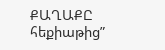ՔԱՂԱՔԸ հեքիաթից”